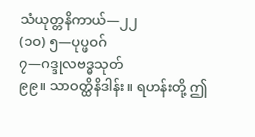သံယုတ္တနိကာယ်—၂၂
(၁ဝ) ၅—ပုပ္ဖဝဂ်
၇—ဂဒ္ဒုလဗဒ္ဓသုတ်
၉၉။ သာဝတ္ထိနိဒါန်း။ ရဟန်းတို့ ဤ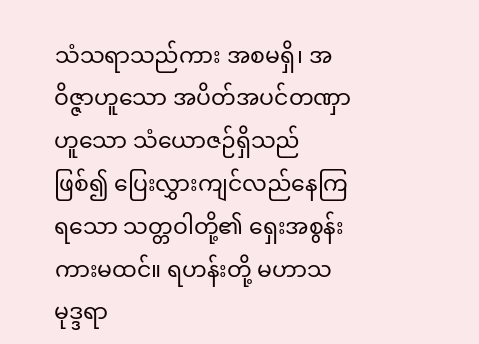သံသရာသည်ကား အစမရှိ၊ အဝိဇ္ဇာဟူသော အပိတ်အပင်တဏှာဟူသော သံယောဇဉ်ရှိသည် ဖြစ်၍ ပြေးလွှားကျင်လည်နေကြရသော သတ္တဝါတို့၏ ရှေးအစွန်းကားမထင်။ ရဟန်းတို့ မဟာသမုဒ္ဒရာ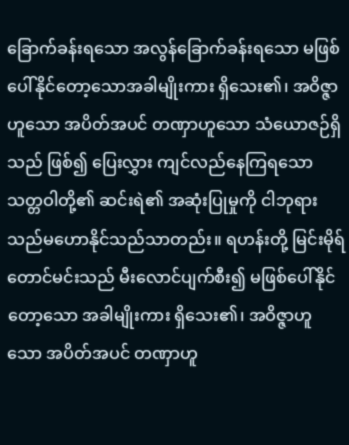ခြောက်ခန်းရသော အလွန်ခြောက်ခန်းရသော မဖြစ်ပေါ်နိုင်တော့သောအခါမျိုးကား ရှိသေး၏၊ အဝိဇ္ဇာဟူသော အပိတ်အပင် တဏှာဟူသော သံယောဇဉ်ရှိသည် ဖြစ်၍ ပြေးလွှား ကျင်လည်နေကြရသော သတ္တဝါတို့၏ ဆင်းရဲ၏ အဆုံးပြုမှုကို ငါဘုရားသည်မဟောနိုင်သည်သာတည်း။ ရဟန်းတို့ မြင်းမိုရ်တောင်မင်းသည် မီးလောင်ပျက်စီး၍ မဖြစ်ပေါ်နိုင်တော့သော အခါမျိုးကား ရှိသေး၏၊ အဝိဇ္ဇာဟူသော အပိတ်အပင် တဏှာဟူ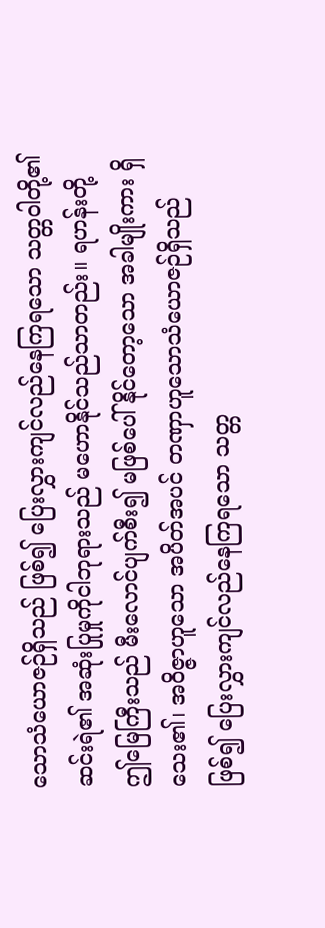သောသံယောဇဉ်ရှိသည် ဖြစ်၍ ပြေးလွှားကျင်လည်နေကြရသော သတ္တဝါတို့၏ ဆင်းရဲ၏ အဆုံးပြုမှုကိုငါဘုရားသည် မဟောနိုင်သည်သာတည်း။ ရဟန်းတို့ ဤမြေကြီးသည် မီးလောင်ပျက်စီး၍ မဖြစ်ပေါ်နိုင်တော့သော အခါမျိုးကား ရှိသေး၏၊ အဝိဇ္ဇာဟူသော အပိတ်အပင် တဏှာဟူသောသံယောဇဉ်ရှိသည် ဖြစ်၍ ပြေးလွှားကျင်လည်နေကြရသော သတ္တ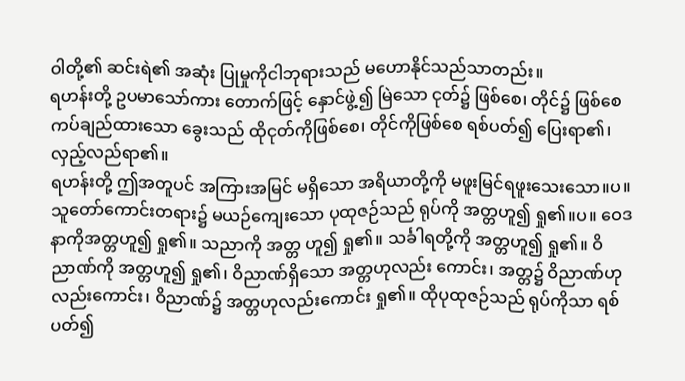ဝါတို့၏ ဆင်းရဲ၏ အဆုံး ပြုမှုကိုငါဘုရားသည် မဟောနိုင်သည်သာတည်း။
ရဟန်းတို့ ဥပမာသော်ကား တောက်ဖြင့် နှောင်ဖွဲ့၍ မြဲသော ငုတ်၌ ဖြစ်စေ၊ တိုင်၌ ဖြစ်စေ ကပ်ချည်ထားသော ခွေးသည် ထိုငုတ်ကိုဖြစ်စေ၊ တိုင်ကိုဖြစ်စေ ရစ်ပတ်၍ ပြေးရာ၏၊ လှည့်လည်ရာ၏။
ရဟန်းတို့ ဤအတူပင် အကြားအမြင် မရှိသော အရိယာတို့ကို မဖူးမြင်ရဖူးသေးသော။ပ။ သူတော်ကောင်းတရား၌ မယဉ်ကျေးသော ပုထုဇဉ်သည် ရုပ်ကို အတ္တဟူ၍ ရှု၏။ပ။ ဝေဒနာကိုအတ္တဟူ၍ ရှု၏။ သညာကို အတ္တ ဟူ၍ ရှု၏။ သင်္ခါရတို့ကို အတ္တဟူ၍ ရှု၏။ ဝိညာဏ်ကို အတ္တဟူ၍ ရှု၏၊ ဝိညာဏ်ရှိသော အတ္တဟုလည်း ကောင်း၊ အတ္တ၌ ဝိညာဏ်ဟုလည်းကောင်း၊ ဝိညာဏ်၌ အတ္တဟုလည်းကောင်း ရှု၏။ ထိုပုထုဇဉ်သည် ရုပ်ကိုသာ ရစ်ပတ်၍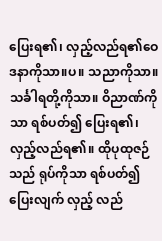ပြေးရ၏၊ လှည့်လည်ရ၏ဝေဒနာကိုသာ။ပ။ သညာကိုသာ။ သင်္ခါရတို့ကိုသာ။ ဝိညာဏ်ကိုသာ ရစ်ပတ်၍ ပြေးရ၏၊ လှည့်လည်ရ၏။ ထိုပုထုဇဉ်သည် ရုပ်ကိုသာ ရစ်ပတ်၍ ပြေးလျက် လှည့် လည်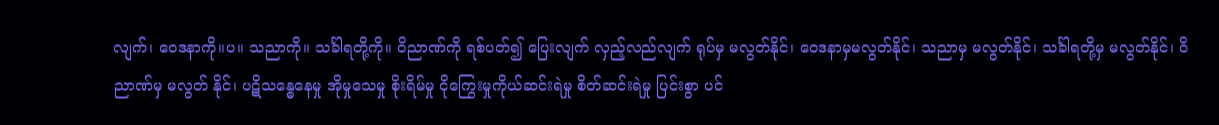လျက်၊ ဝေဒနာကို။ပ။ သညာကို။ သင်္ခါရတို့ကို။ ဝိညာဏ်ကို ရစ်ပတ်၍ ပြေးလျက် လှည့်လည်လျက် ရုပ်မှ မလွတ်နိုင်၊ ဝေဒနာမှမလွတ်နိုင်၊ သညာမှ မလွတ်နိုင်၊ သင်္ခါရတို့မှ မလွတ်နိုင်၊ ဝိညာဏ်မှ မလွတ် နိုင်၊ ပဋိသန္ဓေနေမှု အိုမှုသေမှု စိုးရိမ်မှု ငိုကြွေးမှုကိုယ်ဆင်းရဲမှု စိတ်ဆင်းရဲမှု ပြင်းစွာ ပင်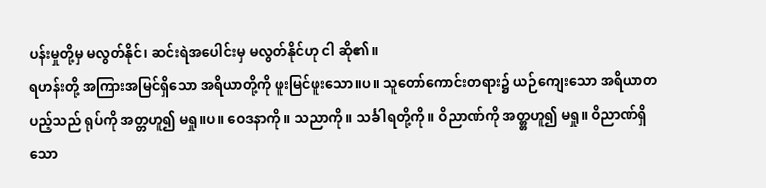ပန်းမှုတို့မှ မလွတ်နိုင်၊ ဆင်းရဲအပေါင်းမှ မလွတ်နိုင်ဟု ငါ ဆို၏။
ရဟန်းတို့ အကြားအမြင်ရှိသော အရိယာတို့ကို ဖူးမြင်ဖူးသော။ပ။ သူတော်ကောင်းတရား၌ ယဉ်ကျေးသော အရိယာတပည့်သည် ရုပ်ကို အတ္တဟူ၍ မရှု။ပ။ ဝေဒနာကို။ သညာကို။ သင်္ခါရတို့ကို။ ဝိညာဏ်ကို အတ္တ္တဟူ၍ မရှု။ ဝိညာဏ်ရှိသော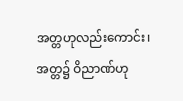အတ္တဟုလည်းကောင်း၊ အတ္တ၌ ဝိညာဏ်ဟု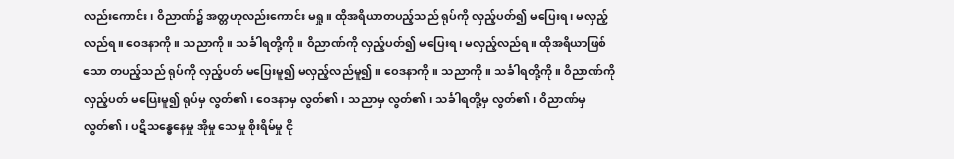လည်းကောင်း၊ ဝိညာဏ်၌ အတ္တဟုလည်းကောင်း မရှု။ ထိုအရိယာတပည့်သည် ရုပ်ကို လှည့်ပတ်၍ မပြေးရ၊ မလှည့်လည်ရ။ ဝေဒနာကို။ သညာကို။ သင်္ခါရတို့ကို။ ဝိညာဏ်ကို လှည့်ပတ်၍ မပြေးရ၊ မလှည့်လည်ရ။ ထိုအရိယာဖြစ်သော တပည့်သည် ရုပ်ကို လှည့်ပတ် မပြေးမူ၍ မလှည့်လည်မူ၍ ။ ဝေဒနာကို။ သညာကို။ သင်္ခါရတို့ကို။ ဝိညာဏ်ကို လှည့်ပတ် မပြေးမူ၍ ရုပ်မှ လွတ်၏၊ ဝေဒနာမှ လွတ်၏၊ သညာမှ လွတ်၏၊ သင်္ခါရတို့မှ လွတ်၏၊ ဝိညာဏ်မှ လွတ်၏၊ ပဋိသန္ဓေနေမှု အိုမှု သေမှု စိုးရိမ်မှု ငို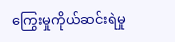ကြွေးမှုကိုယ်ဆင်းရဲမှု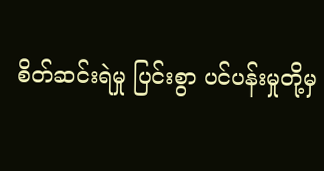စိတ်ဆင်းရဲမှု ပြင်းစွာ ပင်ပန်းမှုတို့မှ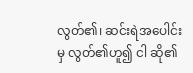လွတ်၏၊ ဆင်းရဲအပေါင်းမှ လွတ်၏ဟူ၍ ငါ ဆို၏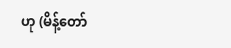ဟု (မိန့်တော်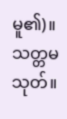မူ၏)။
သတ္တမသုတ်။